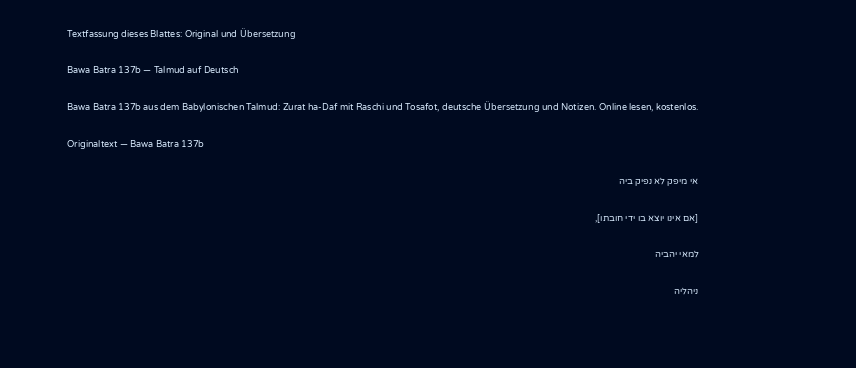Textfassung dieses Blattes: Original und Übersetzung

Bawa Batra 137b — Talmud auf Deutsch

Bawa Batra 137b aus dem Babylonischen Talmud: Zurat ha-Daf mit Raschi und Tosafot, deutsche Übersetzung und Notizen. Online lesen, kostenlos.

Originaltext — Bawa Batra 137b

אי מיפק לא נפיק ביה

[אם אינו יוצא בו ידי חובתו],

למאי יהביה

ניהליה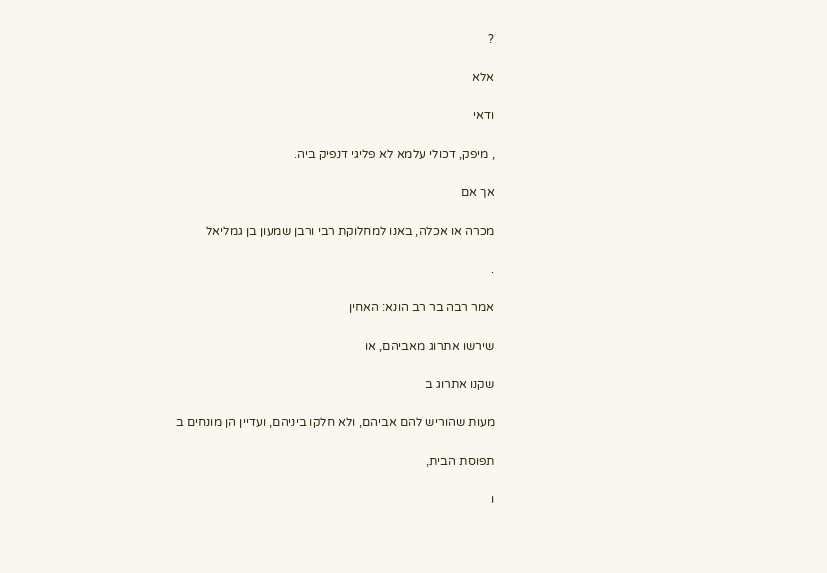?

אלא

ודאי

, מיפק, דכולי עלמא לא פליגי דנפיק ביה.

אך אם

מכרה או אכלה, באנו למחלוקת רבי ורבן שמעון בן גמליאל

.

אמר רבה בר רב הונא: האחין

שירשו אתרוג מאביהם, או

שקנו אתרוג ב

מעות שהוריש להם אביהם, ולא חלקו ביניהם, ועדיין הן מונחים ב

תפוסת הבית,

ו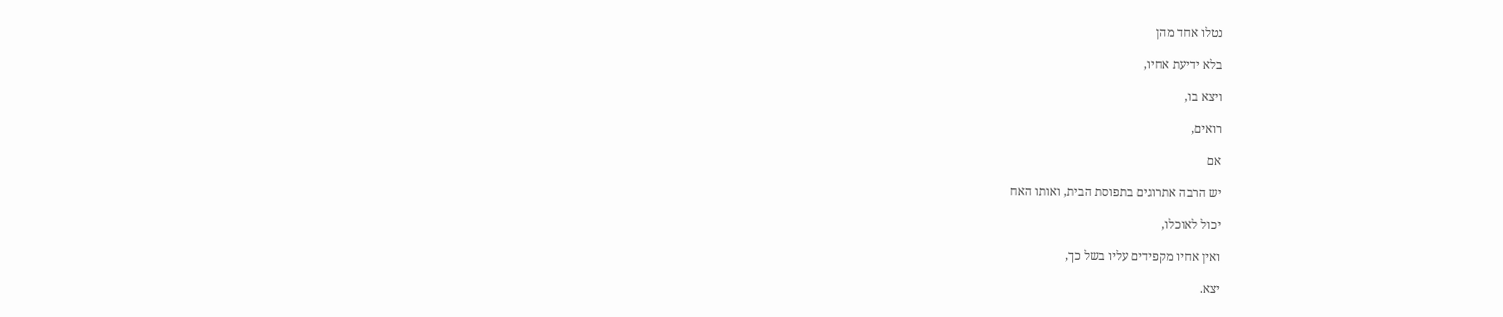נטלו אחד מהן

בלא ידיעת אחיו,

ויצא בו,

רואים,

אם

יש הרבה אתרוגים בתפוסת הבית, ואותו האח

יכול לאוכלו,

ואין אחיו מקפידים עליו בשל כך,

יצא.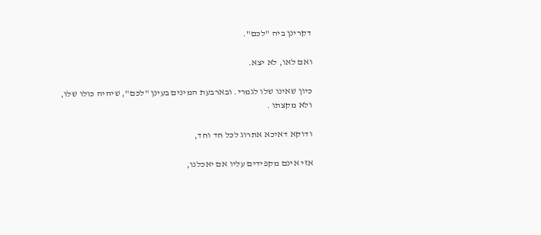דקרינן ביה "לכם".

ואם לאו, לא יצא.

כיון שאינו שלו לגמרי. ובארבעת המינים בעינן "לכם", שיהיה כולו שלו, ולא מקצתו .

ודוקא דאיכא אתרוג לכל חד וחד,

אזי אינם מקפידים עליו אם יאכלנו,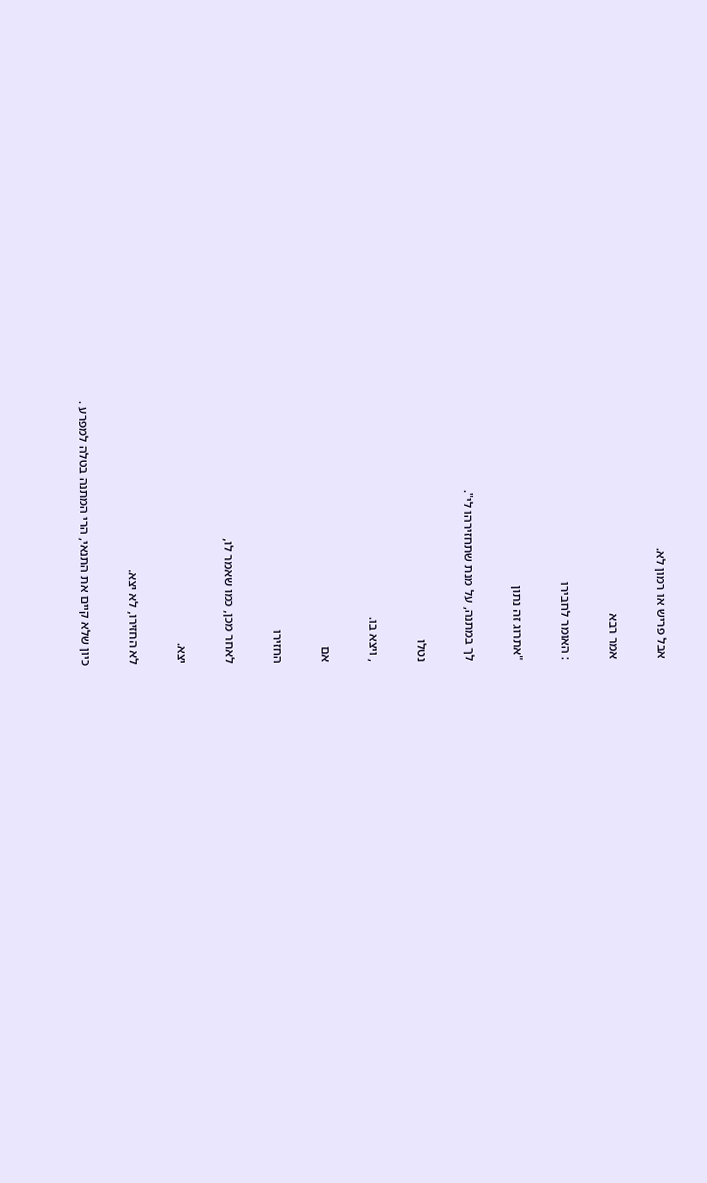אבל פריש או רמון לא.

אמר רבא

: האומר לחבירו

"אתרוג זה נתון

לך במתנה, על מנת שתחזירהו לי".

נטלו

, ויצא בו.

אם

החזירו

לאחר מכן, כמו שאמר לו,

יצא.

לא החזירו, לא יצא.

כיון שלא קיים את התנאי, הרי המתנה בטלה למפרע .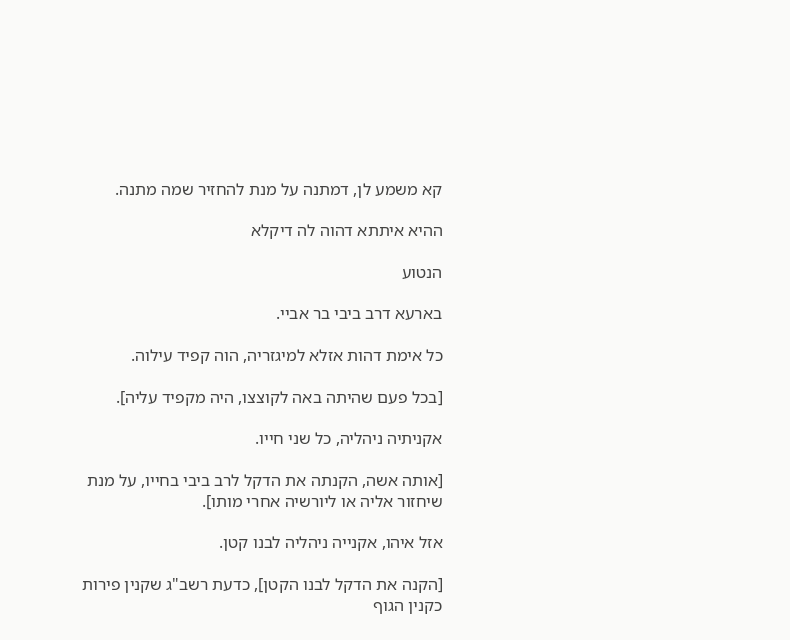קא משמע לן, דמתנה על מנת להחזיר שמה מתנה.

ההיא איתתא דהוה לה דיקלא

הנטוע

בארעא דרב ביבי בר אביי.

כל אימת דהות אזלא למיגזריה, הוה קפיד עילוה.

[בכל פעם שהיתה באה לקוצצו, היה מקפיד עליה].

אקניתיה ניהליה, כל שני חייו.

[אותה אשה, הקנתה את הדקל לרב ביבי בחייו, על מנת שיחזור אליה או ליורשיה אחרי מותו].

אזל איהו, אקנייה ניהליה לבנו קטן.

[הקנה את הדקל לבנו הקטן], כדעת רשב"ג שקנין פירות כקנין הגוף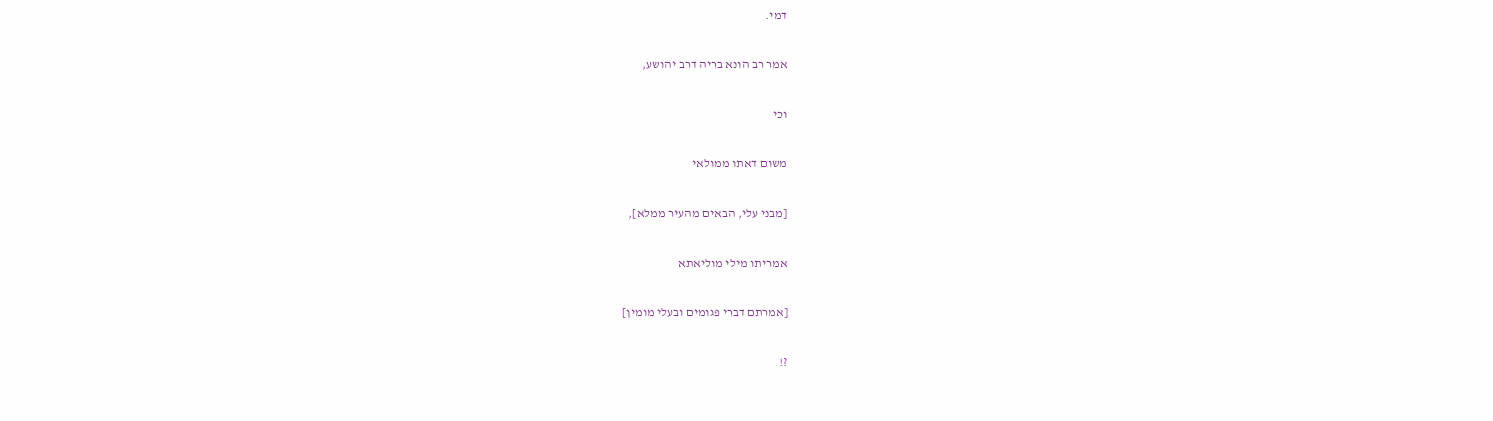דמי.

אמר רב הונא בריה דרב יהושע,

וכי

משום דאתו ממולאי

[מבני עלי, הבאים מהעיר ממלא],

אמריתו מילי מוליאתא

[אמרתם דברי פגומים ובעלי מומין]

?!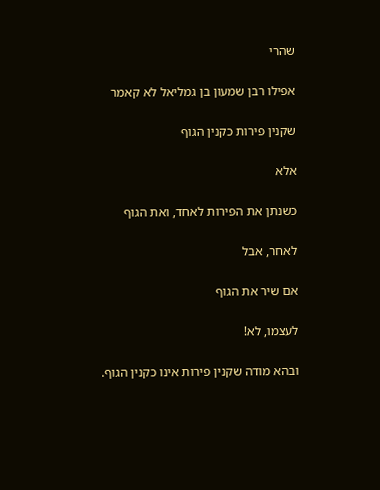שהרי

אפילו רבן שמעון בן גמליאל לא קאמר

שקנין פירות כקנין הגוף

אלא

כשנתן את הפירות לאחד, ואת הגוף

לאחר, אבל

אם שיר את הגוף

לעצמו, לא!

ובהא מודה שקנין פירות אינו כקנין הגוף.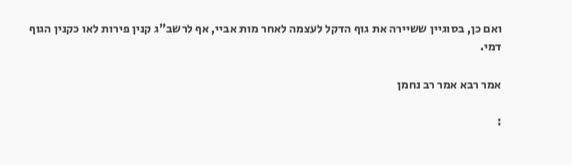ואם כן, בסוגיין ששיירה את גוף הדקל לעצמה לאחר מות אביי, אף לרשב"ג קנין פירות לאו כקנין הגוף דמי.

אמר רבא אמר רב נחמן

: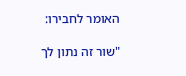האומר לחבירו:

"שור זה נתון לך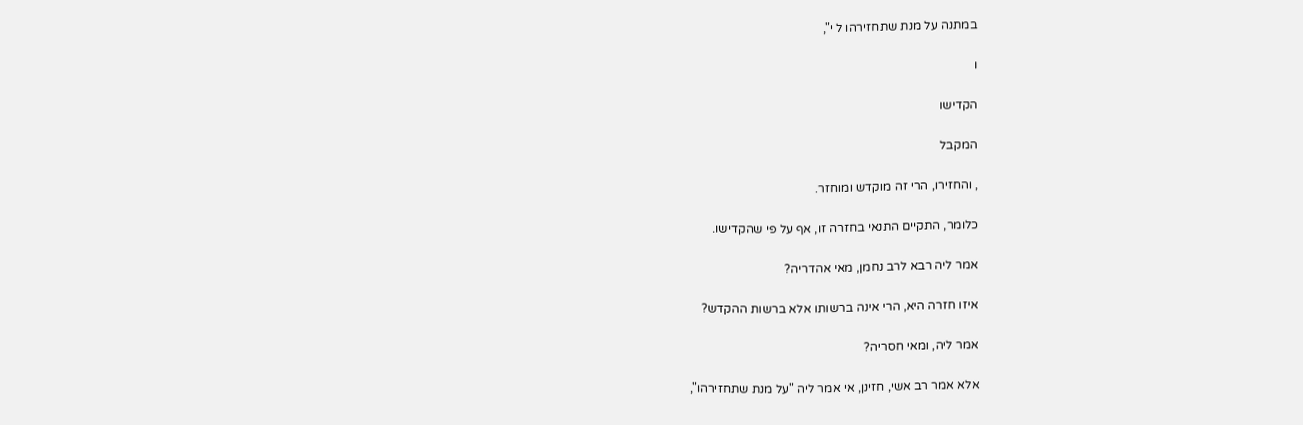במתנה על מנת שתחזירהו ל י",

ו

הקדישו

המקבל

, והחזירו, הרי זה מוקדש ומוחזר.

כלומר, התקיים התנאי בחזרה זו, אף על פי שהקדישו.

אמר ליה רבא לרב נחמן, מאי אהדריה?

איזו חזרה היא, הרי אינה ברשותו אלא ברשות ההקדש?

אמר ליה, ומאי חסריה?

אלא אמר רב אשי, חזינן, אי אמר ליה "על מנת שתחזירהו",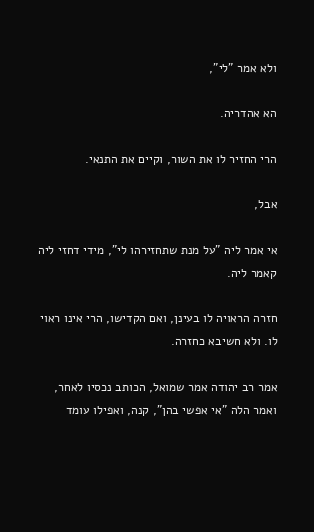ולא אמר "לי",

הא אהדריה.

הרי החזיר לו את השור, וקיים את התנאי.

אבל,

אי אמר ליה "על מנת שתחזירהו לי", מידי דחזי ליה קאמר ליה.

חזרה הראויה לו בעינן, ואם הקדישו, הרי אינו ראוי לו. ולא חשיבא כחזרה.

אמר רב יהודה אמר שמואל, הכותב נכסיו לאחר, ואמר הלה "אי אפשי בהן", קנה, ואפילו עומד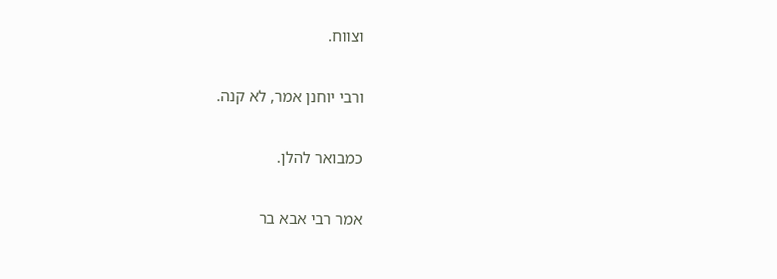וצווח.

ורבי יוחנן אמר, לא קנה.

כמבואר להלן.

אמר רבי אבא בר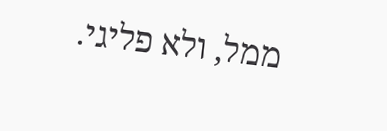ממל, ולא פליגי.